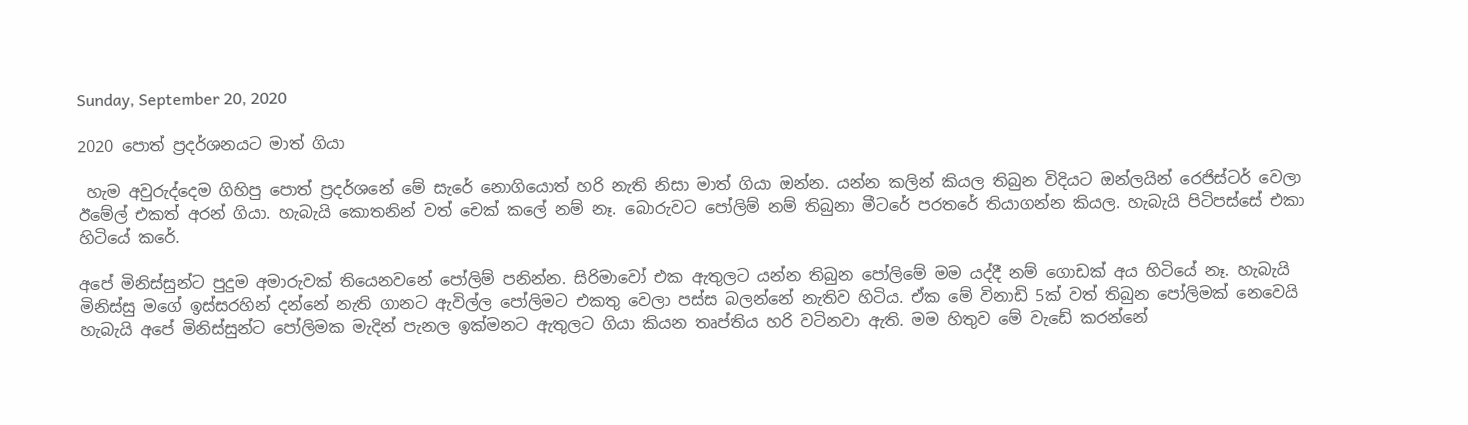Sunday, September 20, 2020

2020 පොත් ප්‍රදර්ශනයට මාත් ගියා

 හැම අවුරුද්දෙම ගිහිපු පොත් ප්‍රදර්ශනේ මේ සැරේ නොගියොත් හරි නැති නිසා මාත් ගියා ඔන්න. යන්න කලින් කියල තිබුන විදියට ඔන්ලයින් රෙජිස්ටර් වෙලා ඊමේල් එකත් අරන් ගියා. හැබැයි කොතනින් වත් චෙක් කලේ නම් නෑ. බොරුවට පෝලිම් නම් තිබුනා මීටරේ පරතරේ තියාගන්න කියල. හැබැයි පිටිපස්සේ එකා හිටියේ කරේ.

අපේ මිනිස්සුන්ට පුදුම අමාරුවක් තියෙනවනේ පෝලිම් පනින්න. සිරිමාවෝ එක ඇතුලට යන්න තිබුන පෝලිමේ මම යද්දී නම් ගොඩක් අය හිටියේ නෑ. හැබැයි මිනිස්සු මගේ ඉස්සරහින් දන්නේ නැති ගානට ඇවිල්ල පෝලිමට එකතු වෙලා පස්ස බලන්නේ නැතිව හිටිය. ඒක මේ විනාඩි 5ක් වත් තිබුන පෝලිමක් නෙවෙයි හැබැයි අපේ මිනිස්සුන්ට පෝලිමක මැදින් පැනල ඉක්මනට ඇතුලට ගියා කියන තෘප්තිය හරි වටිනවා ඇති. මම හිතුව මේ වැඩේ කරන්නේ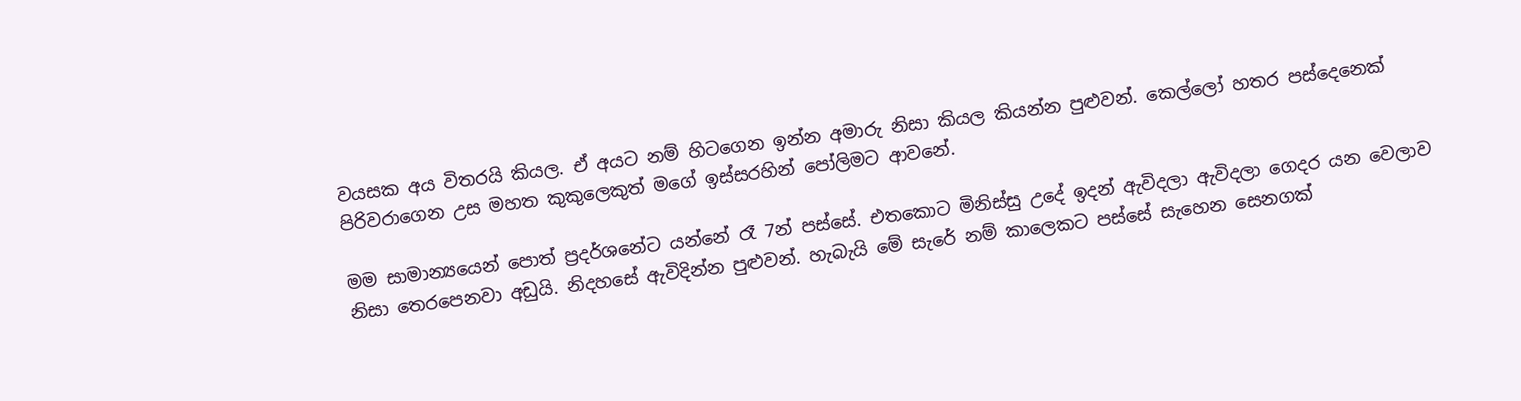වයසක අය විතරයි කියල. ඒ අයට නම් හිටගෙන ඉන්න අමාරු නිසා කියල කියන්න පුළුවන්. කෙල්ලෝ හතර පස්දෙනෙක් පිරිවරාගෙන උස මහත කුකුලෙකුත් මගේ ඉස්සරහින් පෝලිමට ආවනේ.

මම සාමාන්‍යයෙන් පොත් ප්‍රදර්ශනේට යන්නේ රෑ 7න් පස්සේ. එතකොට මිනිස්සු උදේ ඉදන් ඇවිදලා ඇවිදලා ගෙදර යන වෙලාව නිසා තෙරපෙනවා අඩුයි. නිදහසේ ඇවිදින්න පුළුවන්. හැබැයි මේ සැරේ නම් කාලෙකට පස්සේ සැහෙන සෙනගක්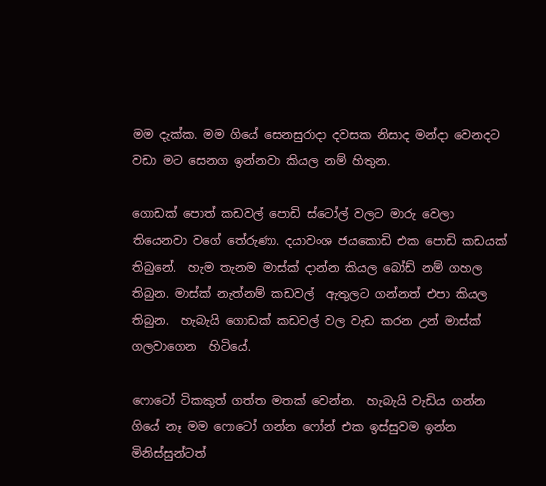මම දැක්ක. මම ගියේ සෙනසුරාදා දවසක නිසාද මන්දා වෙනදට වඩා මට සෙනග ඉන්නවා කියල නම් හිතුන.

ගොඩක් පොත් කඩවල් පොඩි ස්ටෝල් වලට මාරු වෙලා තියෙනවා වගේ තේරුණා. දයාවංශ ජයකොඩි එක පොඩි කඩයක් තිබුනේ.  හැම තැනම මාස්ක් දාන්න කියල බෝඩ් නම් ගහල තිබුන. මාස්ක් නැත්නම් කඩවල්  ඇතුලට ගන්නත් එපා කියල තිබුන.  හැබැයි ගොඩක් කඩවල් වල වැඩ කරන උන් මාස්ක් ගලවාගෙන  හිටියේ.

ෆොටෝ ටිකකුත් ගත්ත මතක් වෙන්න.  හැබැයි වැඩිය ගන්න ගියේ නෑ මම ෆොටෝ ගන්න ෆෝන් එක ඉස්සුවම ඉන්න මිනිස්සුන්ටත්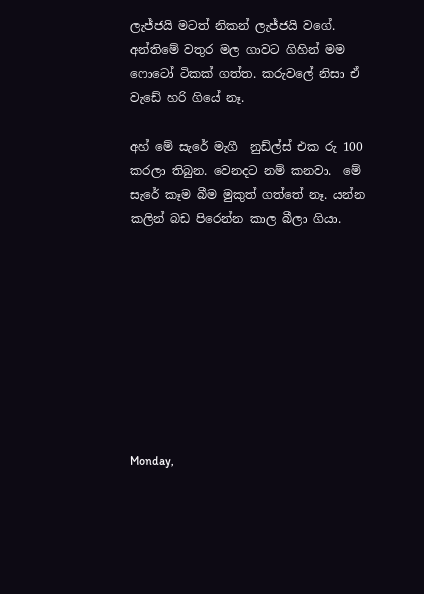ලැජ්ජයි මටත් නිකන් ලැජ්ජයි වගේ. අන්තිමේ වතුර මල ගාවට ගිහින් මම ෆොටෝ ටිකක් ගත්ත. කරුවලේ නිසා ඒ වැඩේ හරි ගියේ නෑ.

අහ් මේ සැරේ මැගී  නුඩ්ල්ස් එක රු 100 කරලා තිබුන. වෙනදට නම් කනවා.  මේ සැරේ කෑම බීම මුකුත් ගත්තේ නෑ. යන්න කලින් බඩ පිරෙන්න කාල බීලා ගියා.









Monday,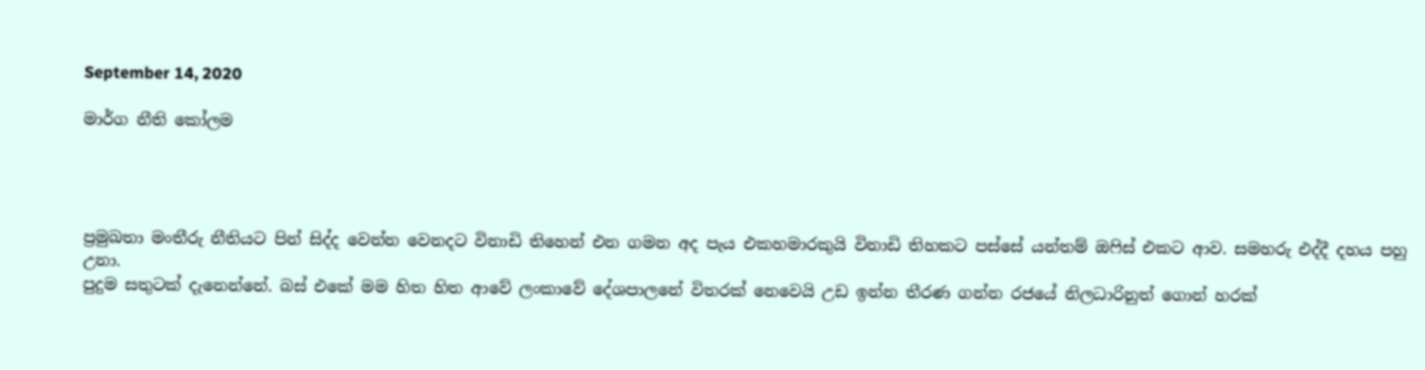September 14, 2020

මාර්ග නීති කෝලම




ප්‍රමුඛතා මංතීරු නීතියට පින් සිද්ද වෙන්න වෙනදට විනාඩි තිහෙන් එන ගමන අද පැය එකහමාරකුයි විනාඩි තිහකට පස්සේ යන්තම් ඔෆිස් එකට ආව. සමහරු එද්දී දහය පහු උනා.
පුදුම සතුටක් දැනෙන්නේ. බස් එකේ මම හිත හිත ආවේ ලංකාවේ දේශපාලනේ විතරක් නෙවෙයි උඩ ඉන්න තීරණ ගන්න රජයේ නිලධාරිනුත් ගොන් හරක්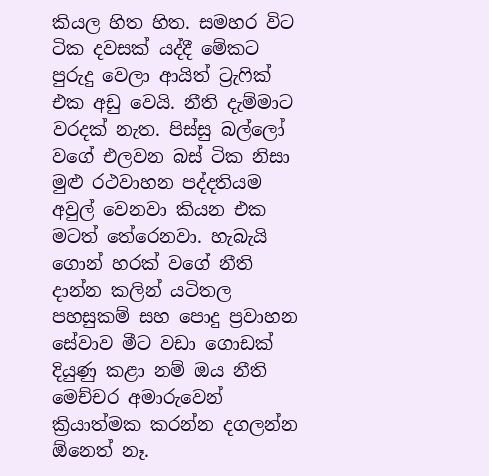කියල හිත හිත. සමහර විට ටික දවසක් යද්දී මේකට පුරුදු වෙලා ආයිත් ට්‍රැෆික් එක අඩු වෙයි. නීති දැම්මාට වරදක් නැත. පිස්සු බල්ලෝ වගේ එලවන බස් ටික නිසා මුළු රථවාහන පද්දතියම අවුල් වෙනවා කියන එක මටත් තේරෙනවා. හැබැයි ගොන් හරක් වගේ නීති දාන්න කලින් යටිතල පහසුකම් සහ පොදු ප්‍රවාහන සේවාව මීට වඩා ගොඩක් දියුණු කළා නම් ඔය නීති මෙච්චර අමාරුවෙන් ක්‍රියාත්මක කරන්න දගලන්න ඕනෙත් නෑ.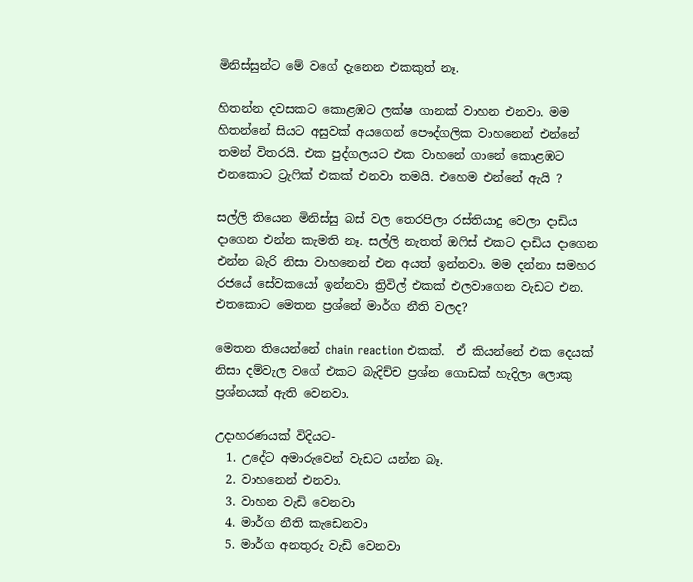මිනිස්සුන්ට මේ වගේ දැනෙන එකකුත් නෑ.

හිතන්න දවසකට කොළඹට ලක්ෂ ගානක් වාහන එනවා. මම හිතන්නේ සියට අසුවක් අයගෙන් පෞද්ගලික වාහනෙන් එන්නේ තමන් විතරයි. එක පුද්ගලයට එක වාහනේ ගානේ කොළඹට එනකොට ට්‍රැෆික් එකක් එනවා තමයි. එහෙම එන්නේ ඇයි ?

සල්ලි තියෙන මිනිස්සු බස් වල තෙරපිලා රස්තියාදු වෙලා දාඩිය දාගෙන එන්න කැමති නෑ. සල්ලි නැතත් ඔෆිස් එකට දාඩිය දාගෙන එන්න බැරි නිසා වාහනෙන් එන අයත් ඉන්නවා. මම දන්නා සමහර රජයේ සේවකයෝ ඉන්නවා ත්‍රිවිල් එකක් එලවාගෙන වැඩට එන. එතකොට මෙතන ප්‍රශ්නේ මාර්ග නීති වලද?

මෙතන තියෙන්නේ chain reaction එකක්.  ඒ කියන්නේ එක දෙයක් නිසා දම්වැල වගේ එකට බැදිච්ච ප්‍රශ්න ගොඩක් හැදිලා ලොකු ප්‍රශ්නයක් ඇති වෙනවා.

උදාහරණයක් විදියට-
  1. උදේට අමාරුවෙන් වැඩට යන්න බෑ.
  2. වාහනෙන් එනවා.
  3. වාහන වැඩි වෙනවා
  4. මාර්ග නීති කැඩෙනවා
  5. මාර්ග අනතුරු වැඩි වෙනවා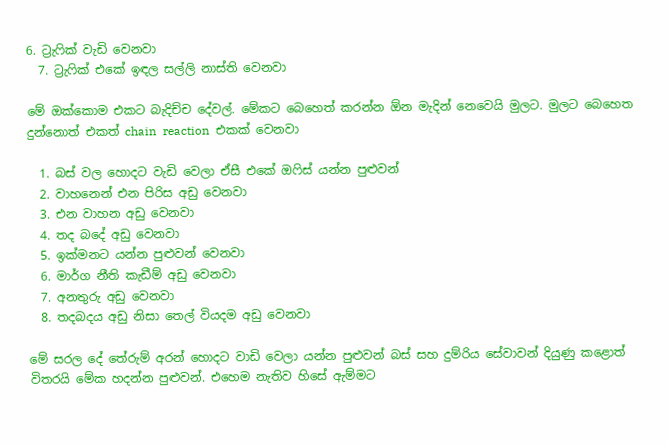6. ට්‍රැෆික් වැඩි වෙනවා
  7. ට්‍රැෆික් එකේ ඉඳල සල්ලි නාස්ති වෙනවා

මේ ඔක්කොම එකට බැදිච්ච දේවල්. මේකට බෙහෙත් කරන්න ඕන මැදින් නෙවෙයි මුලට. මුලට බෙහෙත දුන්නොත් එකත් chain  reaction  එකක් වෙනවා

  1. බස් වල හොදට වැඩි වෙලා ඒසී එකේ ඔෆිස් යන්න පුළුවන්
  2. වාහනෙන් එන පිරිස අඩු වෙනවා
  3. එන වාහන අඩු වෙනවා
  4. තද බදේ අඩු වෙනවා
  5. ඉක්මනට යන්න පුළුවන් වෙනවා
  6. මාර්ග නීති කැඩීම් අඩු වෙනවා
  7. අනතුරු අඩු වෙනවා
  8. තදබදය අඩු නිසා තෙල් වියදම අඩු වෙනවා

මේ සරල දේ තේරුම් අරන් හොදට වාඩි වෙලා යන්න පුළුවන් බස් සහ දුම්රිය සේවාවන් දියුණු කළොත් විතරයි මේක හදන්න පුළුවන්. එහෙම නැතිව හිසේ ඇම්මට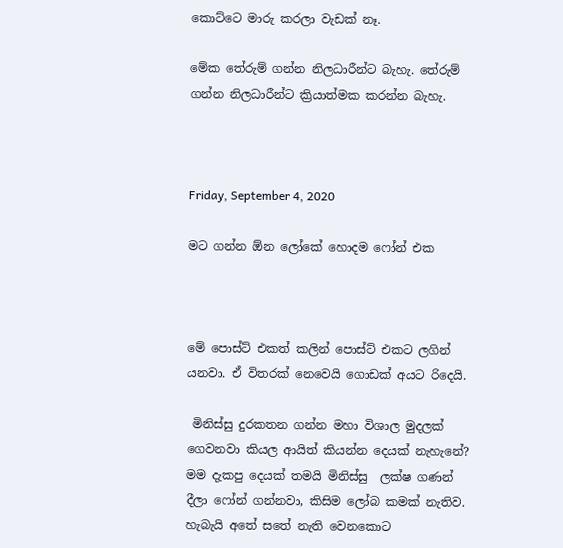කොට්ටෙ මාරු කරලා වැඩක් නෑ.

මේක තේරුම් ගන්න නිලධාරීන්ට බැහැ. තේරුම් ගන්න නිලධාරීන්ට ක්‍රියාත්මක කරන්න බැහැ.



Friday, September 4, 2020

මට ගන්න ඕන ලෝකේ හොදම ෆෝන් එක



මේ පොස්ට් එකත් කලින් පොස්ට් එකට ලගින් යනවා. ඒ විතරක් නෙවෙයි ගොඩක් අයට රිදෙයි.

 මිනිස්සු දුරකතන ගන්න මහා විශාල මුදලක් ගෙවනවා කියල ආයිත් කියන්න දෙයක් නැහැනේ? මම දැකපු දෙයක් තමයි මිනිස්සු  ලක්ෂ ගණන් දීලා ෆෝන් ගන්නවා, කිසිම ලෝබ කමක් නැතිව. හැබැයි අතේ සතේ නැති වෙනකොට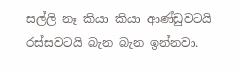සල්ලි නෑ කියා කියා ආණ්ඩුවටයි රස්සවටයි බැන බැන ඉන්නවා.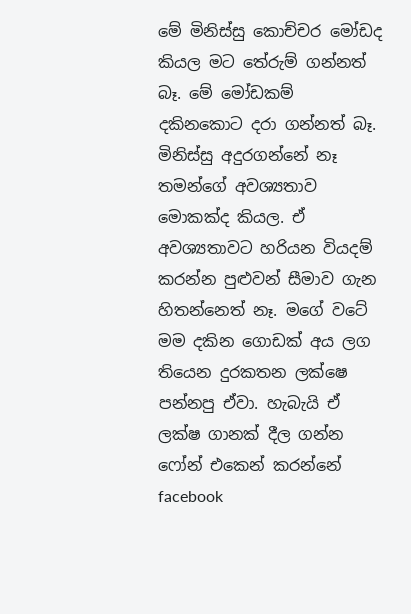මේ මිනිස්සු කොච්චර මෝඩද කියල මට තේරුම් ගන්නත් බෑ. මේ මෝඩකම් දකිනකොට දරා ගන්නත් බෑ. මිනිස්සු අදුරගන්නේ නෑ තමන්ගේ අවශ්‍යතාව මොකක්ද කියල. ඒ අවශ්‍යතාවට හරියන වියදම් කරන්න පුළුවන් සීමාව ගැන හිතන්නෙත් නෑ. මගේ වටේ මම දකින ගොඩක් අය ලග තියෙන දුරකතන ලක්ෂෙ පන්නපු ඒවා. හැබැයි ඒ ලක්ෂ ගානක් දීල ගන්න ෆෝන් එකෙන් කරන්නේ facebook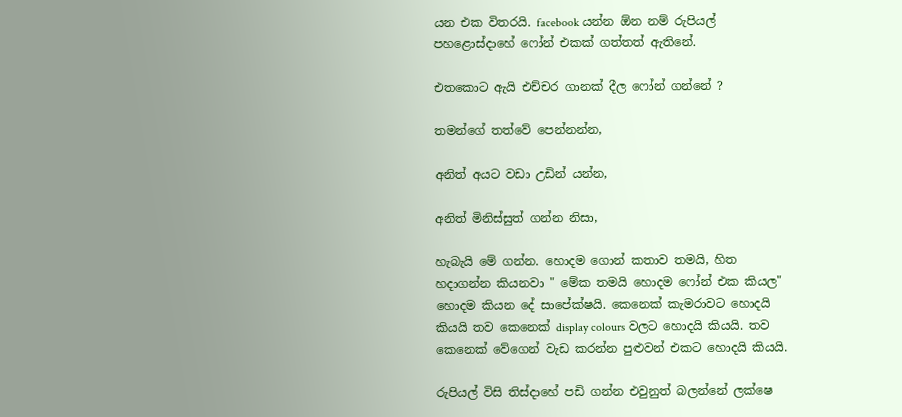යන එක විතරයි. facebook යන්න ඕන නම් රුපියල් පහළොස්දාහේ ෆෝන් එකක් ගත්තත් ඇතිනේ.

එතකොට ඇයි එච්චර ගානක් දීල ෆෝන් ගන්නේ ?

තමන්ගේ තත්වේ පෙන්නන්න,

අනිත් අයට වඩා උඩින් යන්න,

අනිත් මිනිස්සුත් ගන්න නිසා,

හැබැයි මේ ගන්න. හොදම ගොන් කතාව තමයි, හිත හදාගන්න කියනවා " මේක තමයි හොදම ෆෝන් එක කියල" හොදම කියන දේ සාපේක්ෂයි. කෙනෙක් කැමරාවට හොදයි කියයි තව කෙනෙක් display colours වලට හොදයි කියයි. තව කෙනෙක් වේගෙන් වැඩ කරන්න පුළුවන් එකට හොදයි කියයි.

රුපියල් විසි තිස්දාහේ පඩි ගන්න එවුනුත් බලන්නේ ලක්ෂෙ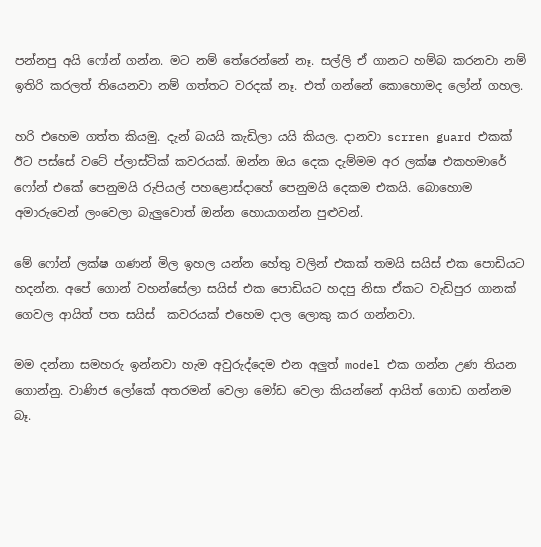පන්නපු අයි ෆෝන් ගන්න. මට නම් තේරෙන්නේ නෑ. සල්ලි ඒ ගානට හම්බ කරනවා නම් ඉතිරි කරලත් තියෙනවා නම් ගත්තට වරදක් නෑ. එත් ගන්නේ කොහොමද ලෝන් ගහල.

හරි එහෙම ගත්ත කියමු. දැන් බයයි කැඩිලා යයි කියල. දානවා scrren guard එකක් ඊට පස්සේ වටේ ප්ලාස්ටික් කවරයක්. ඔන්න ඔය දෙක දැම්මම අර ලක්ෂ එකහමාරේ ෆෝන් එකේ පෙනුමයි රුපියල් පහළොස්දාහේ පෙනුමයි දෙකම එකයි. බොහොම අමාරුවෙන් ලංවෙලා බැලුවොත් ඔන්න හොයාගන්න පුළුවන්.

මේ ෆෝන් ලක්ෂ ගණන් මිල ඉහල යන්න හේතු වලින් එකක් තමයි සයිස් එක පොඩියට හදන්න. අපේ ගොන් වහන්සේලා සයිස් එක පොඩියට හදපු නිසා ඒකට වැඩිපුර ගානක් ගෙවල ආයිත් පත සයිස්  කවරයක් එහෙම දාල ලොකු කර ගන්නවා.

මම දන්නා සමහරු ඉන්නවා හැම අවුරුද්දෙම එන අලුත් model එක ගන්න උණ තියන ගොන්නු. වාණිජ ලෝකේ අතරමන් වෙලා මෝඩ වෙලා කියන්නේ ආයිත් ගොඩ ගන්නම බෑ.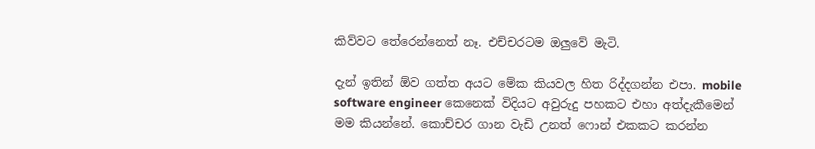කිව්වට තේරෙන්නෙත් නෑ. එච්චරටම ඔලුවේ මැටි.

දැන් ඉතින් ඕව ගත්ත අයට මේක කියවල හිත රිද්දගන්න එපා. mobile software engineer කෙනෙක් විදියට අවුරුදු පහකට එහා අත්දැකීමෙන් මම කියන්නේ. කොච්චර ගාන වැඩි උනත් ෆොන් එකකට කරන්න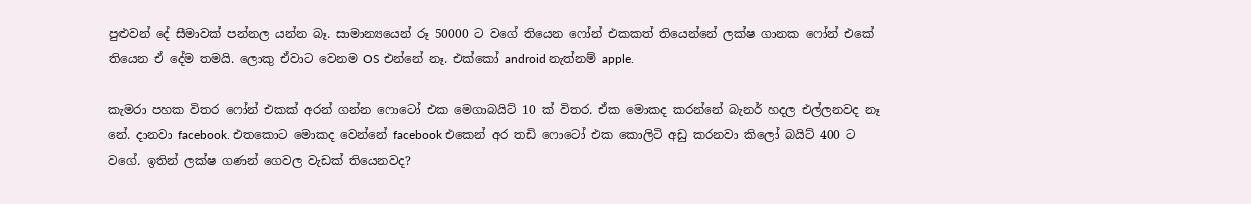පුළුවන් දේ සීමාවක් පන්නල යන්න බෑ. සාමාන්‍යයෙන් රූ 50000 ට වගේ තියෙන ෆෝන් එකකත් තියෙන්නේ ලක්ෂ ගානක ෆෝන් එකේ තියෙන ඒ දේම තමයි. ලොකු ඒවාට වෙනම OS එන්නේ නෑ. එක්කෝ android නැත්නම් apple.

කැමරා පහක විතර ෆෝන් එකක් අරන් ගන්න ෆොටෝ එක මෙගාබයිට් 10 ක් විතර. ඒක මොකද කරන්නේ බැනර් හදල එල්ලනවද නෑ නේ. දානවා facebook. එතකොට මොකද වෙන්නේ facebook එකෙන් අර තඩි ෆොටෝ එක කොලිටි අඩු කරනවා කිලෝ බයිට් 400 ට වගේ. ඉතින් ලක්ෂ ගණන් ගෙවල වැඩක් තියෙනවද?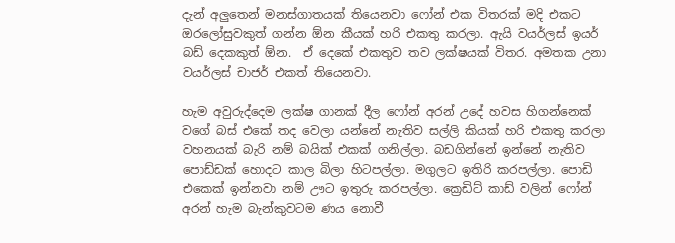දැන් අලුතෙන් මනස්ගාතයක් තියෙනවා ෆෝන් එක විතරක් මදි එකට ඔරලෝසුවකුත් ගන්න ඕන කීයක් හරි එකතු කරලා. ඇයි වයර්ලස් ඉයර් බඩ් දෙකකුත් ඕන.  ඒ දෙකේ එකතුව තව ලක්ෂයක් විතර. අමතක උනා වයර්ලස් චාජර් එකත් තියෙනවා.

හැම අවුරුද්දෙම ලක්ෂ ගානක් දීල ෆෝන් අරන් උදේ හවස හිගන්නෙක් වගේ බස් එකේ තද වෙලා යන්නේ නැතිව සල්ලි කියක් හරි එකතු කරලා වහනයක් බැරි නම් බයික් එකක් ගනිල්ලා. බඩගින්නේ ඉන්නේ නැතිව පොඩ්ඩක් හොදට කාල බිලා හිටපල්ලා. මගුලට ඉතිරි කරපල්ලා. පොඩි එකෙක් ඉන්නවා නම් ඌට ඉතුරු කරපල්ලා. ක්‍රෙඩිට් කාඩ් වලින් ෆෝන් අරන් හැම බැන්කුවටම ණය නොවී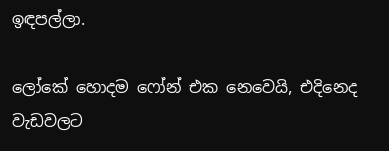ඉඳපල්ලා.

ලෝකේ හොදම ෆෝන් එක නෙවෙයි, එදිනෙද වැඩවලට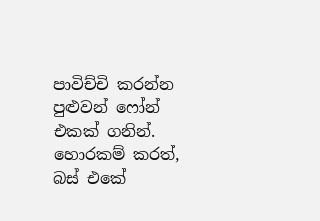පාවිච්චි කරන්න පුළුවන් ෆෝන් එකක් ගනින්. හොරකම් කරත්, බස් එකේ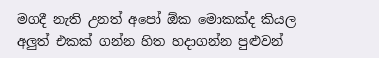මගදී නැති උනත් අපෝ ඕක මොකක්ද කියල අලුත් එකක් ගන්න හිත හදාගන්න පුළුවන්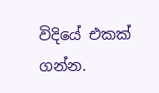විදියේ එකක් ගන්න.